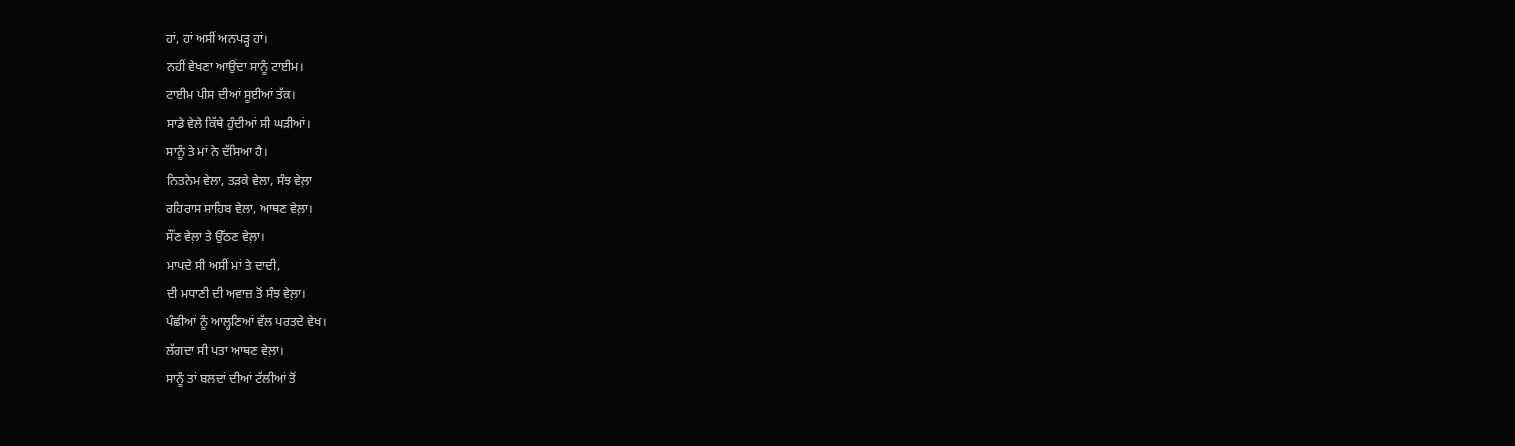ਹਾਂ, ਹਾਂ ਅਸੀਂ ਅਨਪੜ੍ਹ ਹਾਂ।
ਨਹੀਂ ਵੇਖਣਾ ਆਉਂਦਾ ਸਾਨੂੰ ਟਾਈਮ।
ਟਾਈਮ ਪੀਸ ਦੀਆਂ ਸੂਈਆਂ ਤੱਕ।
ਸਾਡੇ ਵੇਲੇ ਕਿੱਥੇ ਹੁੰਦੀਆਂ ਸੀ ਘੜੀਆਂ।
ਸਾਨੂੰ ਤੇ ਮਾਂ ਨੇ ਦੱਸਿਆ ਹੈ।
ਨਿਤਨੇਮ ਵੇਲਾ, ਤੜਕੇ ਵੇਲਾ, ਸੰਝ ਵੇਲ਼ਾ
ਰਹਿਰਾਸ ਸਾਹਿਬ ਵੇਲਾ, ਆਥਣ ਵੇਲ਼ਾ।
ਸੌਂਣ ਵੇਲ਼ਾ ਤੇ ਉੱਠਣ ਵੇਲ਼ਾ।
ਮਾਪਦੇ ਸੀ ਅਸੀਂ ਮਾਂ ਤੇ ਦਾਦੀ,
ਦੀ ਮਧਾਣੀ ਦੀ ਅਵਾਜ਼ ਤੋਂ ਸੰਝ ਵੇਲ਼ਾ।
ਪੰਛੀਆਂ ਨੂੰ ਆਲ੍ਹਣਿਆਂ ਵੱਲ ਪਰਤਦੇ ਵੇਖ।
ਲੱਗਦਾ ਸੀ ਪਤਾ ਆਥਣ ਵੇਲ਼ਾ।
ਸਾਨੂੰ ਤਾਂ ਬਲਦਾਂ ਦੀਆਂ ਟੱਲੀਆਂ ਤੋਂ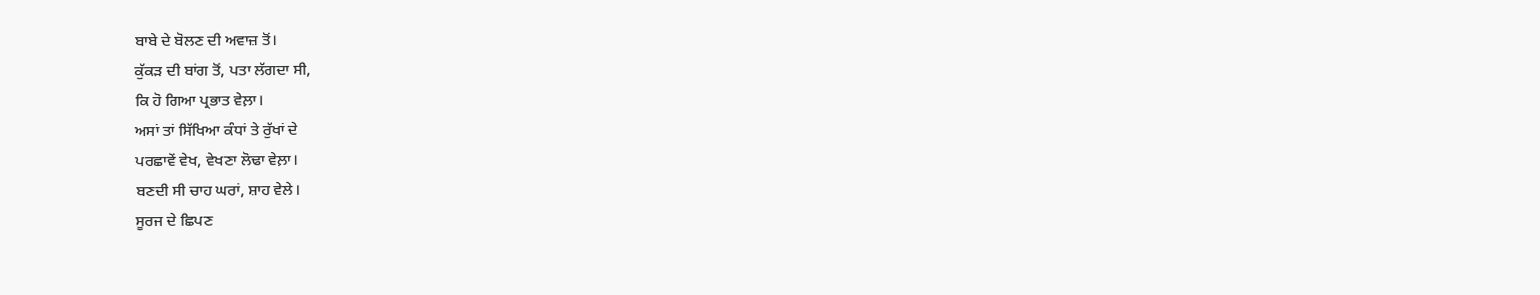ਬਾਬੇ ਦੇ ਬੋਲਣ ਦੀ ਅਵਾਜ਼ ਤੋਂ।
ਕੁੱਕੜ ਦੀ ਬਾਂਗ ਤੋਂ, ਪਤਾ ਲੱਗਦਾ ਸੀ,
ਕਿ ਹੋ ਗਿਆ ਪ੍ਰਭਾਤ ਵੇਲ਼ਾ।
ਅਸਾਂ ਤਾਂ ਸਿੱਖਿਆ ਕੰਧਾਂ ਤੇ ਰੁੱਖਾਂ ਦੇ
ਪਰਛਾਵੇਂ ਵੇਖ, ਵੇਖਣਾ ਲੋਢਾ ਵੇਲ਼ਾ।
ਬਣਦੀ ਸੀ ਚਾਹ ਘਰਾਂ, ਸ਼ਾਹ ਵੇਲੇ।
ਸੂਰਜ ਦੇ ਛਿਪਣ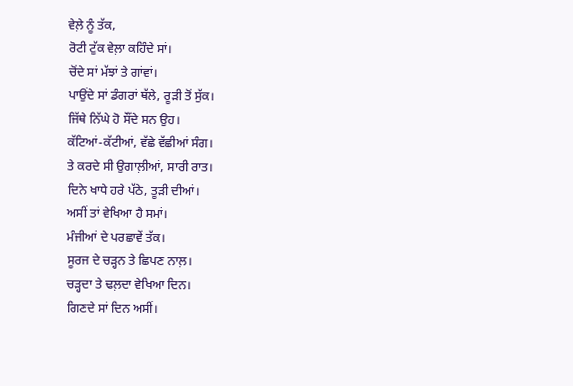ਵੇਲ਼ੇ ਨੂੰ ਤੱਕ,
ਰੋਟੀ ਟੁੱਕ ਵੇਲ਼ਾ ਕਹਿੰਦੇ ਸਾਂ।
ਚੋਂਦੇ ਸਾਂ ਮੱਝਾਂ ਤੇ ਗਾਂਵਾਂ।
ਪਾਉਂਦੇ ਸਾਂ ਡੰਗਰਾਂ ਥੱਲੇ, ਰੂੜੀ ਤੋਂ ਸੁੱਕ।
ਜਿੱਥੇ ਨਿੱਘੇ ਹੋ ਸੌਂਦੇ ਸਨ ਉਹ।
ਕੱਟਿਆਂ-ਕੱਟੀਆਂ, ਵੱਛੇ ਵੱਛੀਆਂ ਸੰਗ।
ਤੇ ਕਰਦੇ ਸੀ ਉਗਾਲ਼ੀਆਂ, ਸਾਰੀ ਰਾਤ।
ਦਿਨੇ ਖਾਧੇ ਹਰੇ ਪੱਠੇ, ਤੂੜੀ ਦੀਆਂ।
ਅਸੀਂ ਤਾਂ ਵੇਖਿਆ ਹੈ ਸਮਾਂ।
ਮੰਜੀਆਂ ਦੇ ਪਰਛਾਵੇਂ ਤੱਕ।
ਸੂਰਜ ਦੇ ਚੜ੍ਹਨ ਤੇ ਛਿਪਣ ਨਾਲ਼।
ਚੜ੍ਹਦਾ ਤੇ ਢਲ਼ਦਾ ਵੇਖਿਆ ਦਿਨ।
ਗਿਣਦੇ ਸਾਂ ਦਿਨ ਅਸੀਂ।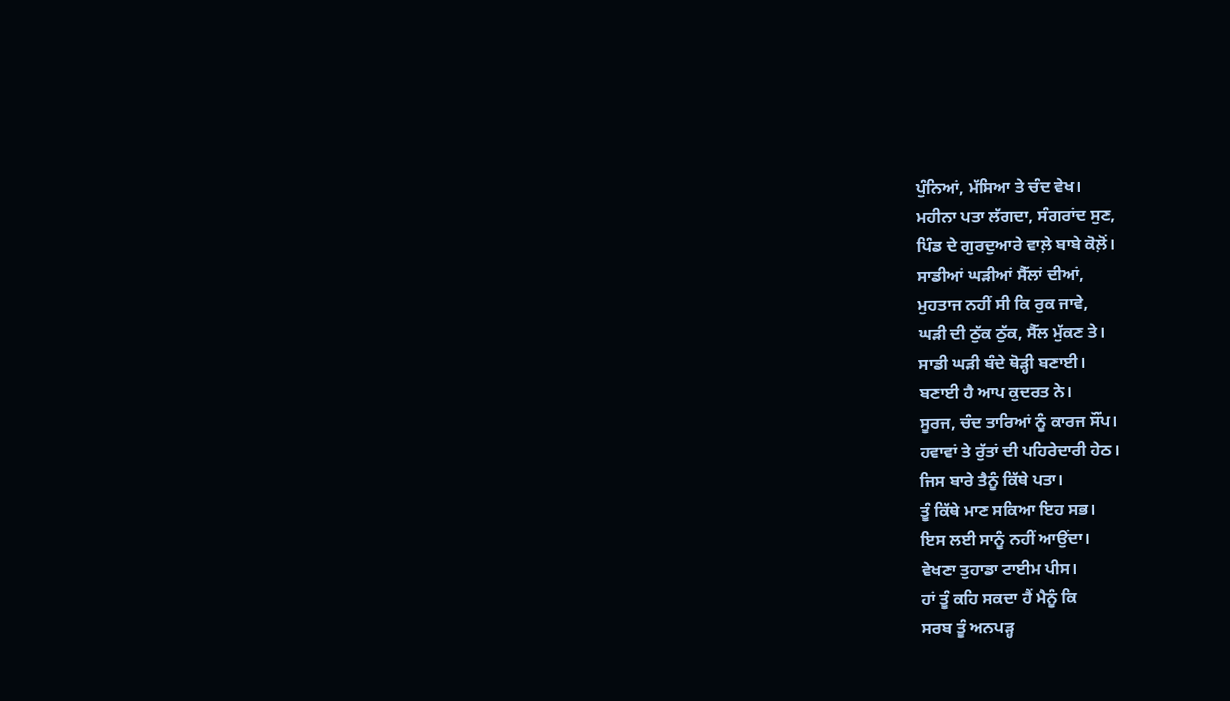ਪੁੰਨਿਆਂ, ਮੱਸਿਆ ਤੇ ਚੰਦ ਵੇਖ।
ਮਹੀਨਾ ਪਤਾ ਲੱਗਦਾ, ਸੰਗਰਾਂਦ ਸੁਣ,
ਪਿੰਡ ਦੇ ਗੁਰਦੁਆਰੇ ਵਾਲ਼ੇ ਬਾਬੇ ਕੋਲ਼ੋਂ।
ਸਾਡੀਆਂ ਘੜੀਆਂ ਸੈੱਲਾਂ ਦੀਆਂ,
ਮੁਹਤਾਜ ਨਹੀਂ ਸੀ ਕਿ ਰੁਕ ਜਾਵੇ,
ਘੜੀ ਦੀ ਠੁੱਕ ਠੁੱਕ, ਸੈੱਲ ਮੁੱਕਣ ਤੇ।
ਸਾਡੀ ਘੜੀ ਬੰਦੇ ਥੋੜ੍ਹੀ ਬਣਾਈ।
ਬਣਾਈ ਹੈ ਆਪ ਕੁਦਰਤ ਨੇ।
ਸੂਰਜ, ਚੰਦ ਤਾਰਿਆਂ ਨੂੰ ਕਾਰਜ ਸੌਂਪ।
ਹਵਾਵਾਂ ਤੇ ਰੁੱਤਾਂ ਦੀ ਪਹਿਰੇਦਾਰੀ ਹੇਠ।
ਜਿਸ ਬਾਰੇ ਤੈਨੂੰ ਕਿੱਥੇ ਪਤਾ।
ਤੂੰ ਕਿੱਥੇ ਮਾਣ ਸਕਿਆ ਇਹ ਸਭ।
ਇਸ ਲਈ ਸਾਨੂੰ ਨਹੀਂ ਆਉਂਦਾ।
ਵੇਖਣਾ ਤੁਹਾਡਾ ਟਾਈਮ ਪੀਸ।
ਹਾਂ ਤੂੰ ਕਹਿ ਸਕਦਾ ਹੈਂ ਮੈਨੂੰ ਕਿ
ਸਰਬ ਤੂੰ ਅਨਪੜ੍ਹ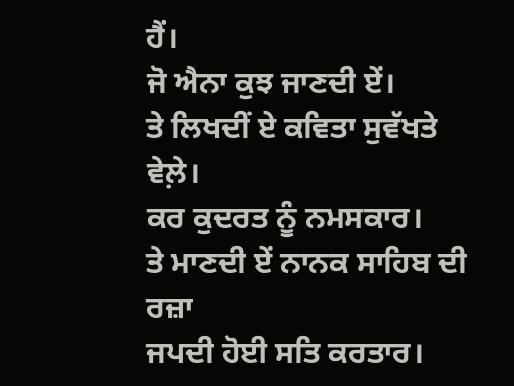ਹੈਂ।
ਜੋ ਐਨਾ ਕੁਝ ਜਾਣਦੀ ਏਂ।
ਤੇ ਲਿਖਦੀਂ ਏ ਕਵਿਤਾ ਸੁਵੱਖਤੇ ਵੇਲ਼ੇ।
ਕਰ ਕੁਦਰਤ ਨੂੰ ਨਮਸਕਾਰ।
ਤੇ ਮਾਣਦੀ ਏਂ ਨਾਨਕ ਸਾਹਿਬ ਦੀ ਰਜ਼ਾ
ਜਪਦੀ ਹੋਈ ਸਤਿ ਕਰਤਾਰ।